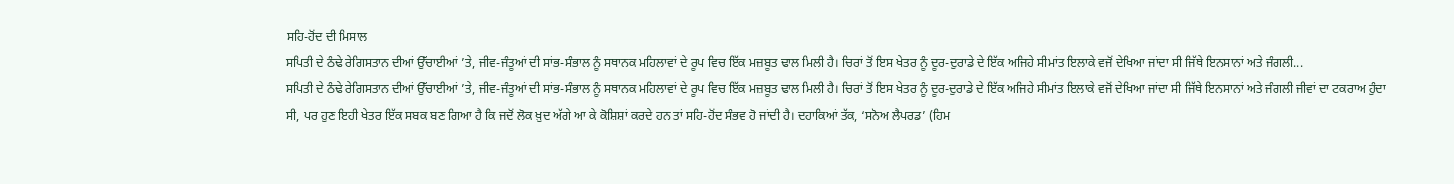ਸਹਿ-ਹੋਂਦ ਦੀ ਮਿਸਾਲ
ਸਪਿਤੀ ਦੇ ਠੰਢੇ ਰੇਗਿਸਤਾਨ ਦੀਆਂ ਉੱਚਾਈਆਂ ’ਤੇ, ਜੀਵ-ਜੰਤੂਆਂ ਦੀ ਸਾਂਭ-ਸੰਭਾਲ ਨੂੰ ਸਥਾਨਕ ਮਹਿਲਾਵਾਂ ਦੇ ਰੂਪ ਵਿਚ ਇੱਕ ਮਜ਼ਬੂਤ ਢਾਲ ਮਿਲੀ ਹੈ। ਚਿਰਾਂ ਤੋਂ ਇਸ ਖੇਤਰ ਨੂੰ ਦੂਰ-ਦੁਰਾਡੇ ਦੇ ਇੱਕ ਅਜਿਹੇ ਸੀਮਾਂਤ ਇਲਾਕੇ ਵਜੋਂ ਦੇਖਿਆ ਜਾਂਦਾ ਸੀ ਜਿੱਥੇ ਇਨਸਾਨਾਂ ਅਤੇ ਜੰਗਲੀ...
ਸਪਿਤੀ ਦੇ ਠੰਢੇ ਰੇਗਿਸਤਾਨ ਦੀਆਂ ਉੱਚਾਈਆਂ ’ਤੇ, ਜੀਵ-ਜੰਤੂਆਂ ਦੀ ਸਾਂਭ-ਸੰਭਾਲ ਨੂੰ ਸਥਾਨਕ ਮਹਿਲਾਵਾਂ ਦੇ ਰੂਪ ਵਿਚ ਇੱਕ ਮਜ਼ਬੂਤ ਢਾਲ ਮਿਲੀ ਹੈ। ਚਿਰਾਂ ਤੋਂ ਇਸ ਖੇਤਰ ਨੂੰ ਦੂਰ-ਦੁਰਾਡੇ ਦੇ ਇੱਕ ਅਜਿਹੇ ਸੀਮਾਂਤ ਇਲਾਕੇ ਵਜੋਂ ਦੇਖਿਆ ਜਾਂਦਾ ਸੀ ਜਿੱਥੇ ਇਨਸਾਨਾਂ ਅਤੇ ਜੰਗਲੀ ਜੀਵਾਂ ਦਾ ਟਕਰਾਅ ਹੁੰਦਾ ਸੀ, ਪਰ ਹੁਣ ਇਹੀ ਖੇਤਰ ਇੱਕ ਸਬਕ ਬਣ ਗਿਆ ਹੈ ਕਿ ਜਦੋਂ ਲੋਕ ਖ਼ੁਦ ਅੱਗੇ ਆ ਕੇ ਕੋਸ਼ਿਸ਼ਾਂ ਕਰਦੇ ਹਨ ਤਾਂ ਸਹਿ-ਹੋਂਦ ਸੰਭਵ ਹੋ ਜਾਂਦੀ ਹੈ। ਦਹਾਕਿਆਂ ਤੱਕ, ‘ਸਨੋਅ ਲੈਪਰਡ’ (ਹਿਮ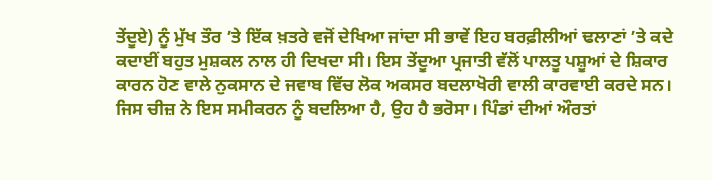ਤੇਂਦੂਏ) ਨੂੰ ਮੁੱਖ ਤੌਰ ’ਤੇ ਇੱਕ ਖ਼ਤਰੇ ਵਜੋਂ ਦੇਖਿਆ ਜਾਂਦਾ ਸੀ ਭਾਵੇਂ ਇਹ ਬਰਫ਼ੀਲੀਆਂ ਢਲਾਣਾਂ ’ਤੇ ਕਦੇ ਕਦਾਈਂ ਬਹੁਤ ਮੁਸ਼ਕਲ ਨਾਲ ਹੀ ਦਿਖਦਾ ਸੀ। ਇਸ ਤੇਂਦੂਆ ਪ੍ਰਜਾਤੀ ਵੱਲੋਂ ਪਾਲਤੂ ਪਸ਼ੂਆਂ ਦੇ ਸ਼ਿਕਾਰ ਕਾਰਨ ਹੋਣ ਵਾਲੇ ਨੁਕਸਾਨ ਦੇ ਜਵਾਬ ਵਿੱਚ ਲੋਕ ਅਕਸਰ ਬਦਲਾਖੋਰੀ ਵਾਲੀ ਕਾਰਵਾਈ ਕਰਦੇ ਸਨ। ਜਿਸ ਚੀਜ਼ ਨੇ ਇਸ ਸਮੀਕਰਨ ਨੂੰ ਬਦਲਿਆ ਹੈ, ਉਹ ਹੈ ਭਰੋਸਾ। ਪਿੰਡਾਂ ਦੀਆਂ ਔਰਤਾਂ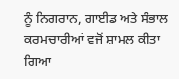ਨੂੰ ਨਿਗਰਾਨ, ਗਾਈਡ ਅਤੇ ਸੰਭਾਲ ਕਰਮਚਾਰੀਆਂ ਵਜੋਂ ਸ਼ਾਮਲ ਕੀਤਾ ਗਿਆ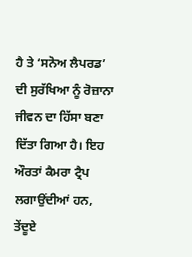ਹੈ ਤੇ ‘ਸਨੋਅ ਲੈਪਰਡ’ ਦੀ ਸੁਰੱਖਿਆ ਨੂੰ ਰੋਜ਼ਾਨਾ ਜੀਵਨ ਦਾ ਹਿੱਸਾ ਬਣਾ ਦਿੱਤਾ ਗਿਆ ਹੈ। ਇਹ ਔਰਤਾਂ ਕੈਮਰਾ ਟ੍ਰੈਪ ਲਗਾਉਂਦੀਆਂ ਹਨ, ਤੇਂਦੂਏ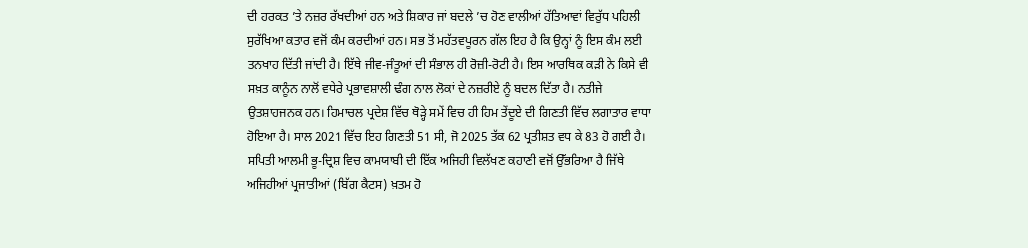ਦੀ ਹਰਕਤ ’ਤੇ ਨਜ਼ਰ ਰੱਖਦੀਆਂ ਹਨ ਅਤੇ ਸ਼ਿਕਾਰ ਜਾਂ ਬਦਲੇ ’ਚ ਹੋਣ ਵਾਲੀਆਂ ਹੱਤਿਆਵਾਂ ਵਿਰੁੱਧ ਪਹਿਲੀ ਸੁਰੱਖਿਆ ਕਤਾਰ ਵਜੋਂ ਕੰਮ ਕਰਦੀਆਂ ਹਨ। ਸਭ ਤੋਂ ਮਹੱਤਵਪੂਰਨ ਗੱਲ ਇਹ ਹੈ ਕਿ ਉਨ੍ਹਾਂ ਨੂੰ ਇਸ ਕੰਮ ਲਈ ਤਨਖਾਹ ਦਿੱਤੀ ਜਾਂਦੀ ਹੈ। ਇੱਥੇ ਜੀਵ-ਜੰਤੂਆਂ ਦੀ ਸੰਭਾਲ ਹੀ ਰੋਜ਼ੀ-ਰੋਟੀ ਹੈ। ਇਸ ਆਰਥਿਕ ਕੜੀ ਨੇ ਕਿਸੇ ਵੀ ਸਖ਼ਤ ਕਾਨੂੰਨ ਨਾਲੋਂ ਵਧੇਰੇ ਪ੍ਰਭਾਵਸ਼ਾਲੀ ਢੰਗ ਨਾਲ ਲੋਕਾਂ ਦੇ ਨਜ਼ਰੀਏ ਨੂੰ ਬਦਲ ਦਿੱਤਾ ਹੈ। ਨਤੀਜੇ ਉਤਸ਼ਾਹਜਨਕ ਹਨ। ਹਿਮਾਚਲ ਪ੍ਰਦੇਸ਼ ਵਿੱਚ ਥੋੜ੍ਹੇ ਸਮੇਂ ਵਿਚ ਹੀ ਹਿਮ ਤੇਂਦੂਏ ਦੀ ਗਿਣਤੀ ਵਿੱਚ ਲਗਾਤਾਰ ਵਾਧਾ ਹੋਇਆ ਹੈ। ਸਾਲ 2021 ਵਿੱਚ ਇਹ ਗਿਣਤੀ 51 ਸੀ, ਜੋ 2025 ਤੱਕ 62 ਪ੍ਰਤੀਸ਼ਤ ਵਧ ਕੇ 83 ਹੋ ਗਈ ਹੈ। ਸਪਿਤੀ ਆਲਮੀ ਭੂ-ਦ੍ਰਿਸ਼ ਵਿਚ ਕਾਮਯਾਬੀ ਦੀ ਇੱਕ ਅਜਿਹੀ ਵਿਲੱਖਣ ਕਹਾਣੀ ਵਜੋਂ ਉੱਭਰਿਆ ਹੈ ਜਿੱਥੇ ਅਜਿਹੀਆਂ ਪ੍ਰਜਾਤੀਆਂ (ਬਿੱਗ ਕੈਟਸ) ਖ਼ਤਮ ਹੋ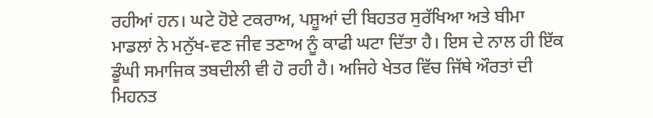ਰਹੀਆਂ ਹਨ। ਘਟੇ ਹੋਏ ਟਕਰਾਅ, ਪਸ਼ੂਆਂ ਦੀ ਬਿਹਤਰ ਸੁਰੱਖਿਆ ਅਤੇ ਬੀਮਾ ਮਾਡਲਾਂ ਨੇ ਮਨੁੱਖ-ਵਣ ਜੀਵ ਤਣਾਅ ਨੂੰ ਕਾਫੀ ਘਟਾ ਦਿੱਤਾ ਹੈ। ਇਸ ਦੇ ਨਾਲ ਹੀ ਇੱਕ ਡੂੰਘੀ ਸਮਾਜਿਕ ਤਬਦੀਲੀ ਵੀ ਹੋ ਰਹੀ ਹੈ। ਅਜਿਹੇ ਖੇਤਰ ਵਿੱਚ ਜਿੱਥੇ ਔਰਤਾਂ ਦੀ ਮਿਹਨਤ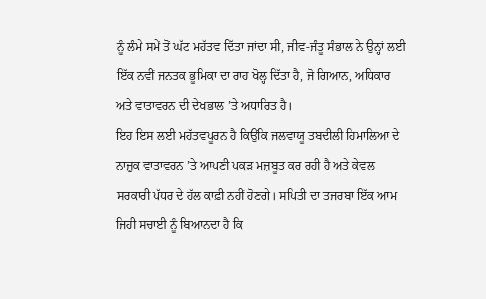ਨੂੰ ਲੰਮੇ ਸਮੇਂ ਤੋਂ ਘੱਟ ਮਹੱਤਵ ਦਿੱਤਾ ਜਾਂਦਾ ਸੀ, ਜੀਵ-ਜੰਤੂ ਸੰਭਾਲ ਨੇ ਉਨ੍ਹਾਂ ਲਈ ਇੱਕ ਨਵੀਂ ਜਨਤਕ ਭੂਮਿਕਾ ਦਾ ਰਾਹ ਖੋਲ੍ਹ ਦਿੱਤਾ ਹੈ, ਜੋ ਗਿਆਨ, ਅਧਿਕਾਰ ਅਤੇ ਵਾਤਾਵਰਨ ਦੀ ਦੇਖਭਾਲ ’ਤੇ ਅਧਾਰਿਤ ਹੈ।
ਇਹ ਇਸ ਲਈ ਮਹੱਤਵਪੂਰਨ ਹੈ ਕਿਉਂਕਿ ਜਲਵਾਯੂ ਤਬਦੀਲੀ ਹਿਮਾਲਿਆ ਦੇ ਨਾਜ਼ੁਕ ਵਾਤਾਵਰਨ ’ਤੇ ਆਪਣੀ ਪਕੜ ਮਜ਼ਬੂਤ ਕਰ ਰਹੀ ਹੈ ਅਤੇ ਕੇਵਲ ਸਰਕਾਰੀ ਪੱਧਰ ਦੇ ਹੱਲ ਕਾਫ਼ੀ ਨਹੀਂ ਹੋਣਗੇ। ਸਪਿਤੀ ਦਾ ਤਜਰਬਾ ਇੱਕ ਆਮ ਜਿਹੀ ਸਚਾਈ ਨੂੰ ਬਿਆਨਦਾ ਹੈ ਕਿ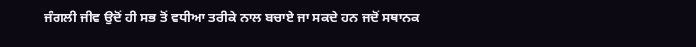ਜੰਗਲੀ ਜੀਵ ਉਦੋਂ ਹੀ ਸਭ ਤੋਂ ਵਧੀਆ ਤਰੀਕੇ ਨਾਲ ਬਚਾਏ ਜਾ ਸਕਦੇ ਹਨ ਜਦੋਂ ਸਥਾਨਕ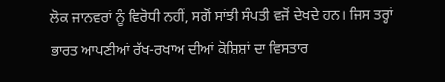ਲੋਕ ਜਾਨਵਰਾਂ ਨੂੰ ਵਿਰੋਧੀ ਨਹੀਂ, ਸਗੋਂ ਸਾਂਝੀ ਸੰਪਤੀ ਵਜੋਂ ਦੇਖਦੇ ਹਨ। ਜਿਸ ਤਰ੍ਹਾਂ ਭਾਰਤ ਆਪਣੀਆਂ ਰੱਖ-ਰਖਾਅ ਦੀਆਂ ਕੋਸ਼ਿਸ਼ਾਂ ਦਾ ਵਿਸਤਾਰ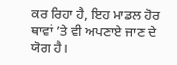ਕਰ ਰਿਹਾ ਹੈ, ਇਹ ਮਾਡਲ ਹੋਰ ਥਾਵਾਂ ’ਤੇ ਵੀ ਅਪਣਾਏ ਜਾਣ ਦੇ ਯੋਗ ਹੈ।